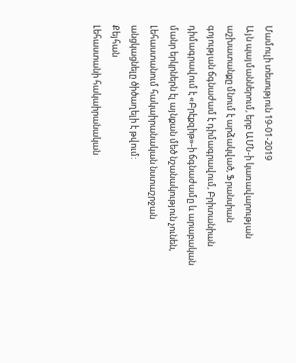Մամուլի տեսություն 19-01-2019
Այն պայմաններում, երբ ԱՄՆ-ի կառավարության աշխատանքը մնում է արձակված, Ֆրանսիան գոյության ճգնաժամ է դիմագրավում, Բրիտանիան դիմագրավում է «Բրէքզիթ»-ի ճգնաժամը և արաբական մանր երկրներն էլ այնքան մեծ նշանակություն չունեն, Լեհաստանում հակաիրանական նստաշրջան անցկացնելը ծիծաղելի է թվում:
Քեյհան
Լեհաստանի հակաիրանական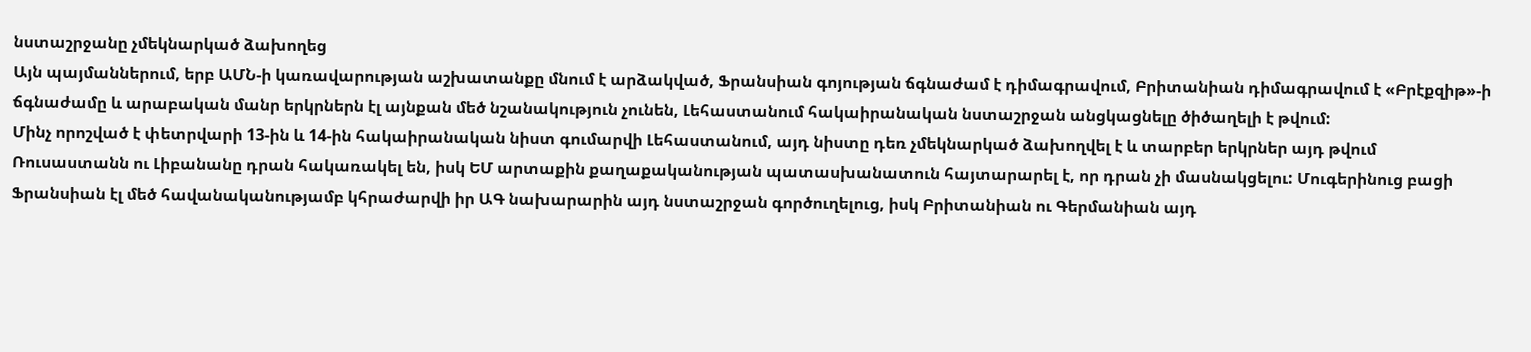նստաշրջանը չմեկնարկած ձախողեց
Այն պայմաններում, երբ ԱՄՆ-ի կառավարության աշխատանքը մնում է արձակված, Ֆրանսիան գոյության ճգնաժամ է դիմագրավում, Բրիտանիան դիմագրավում է «Բրէքզիթ»-ի ճգնաժամը և արաբական մանր երկրներն էլ այնքան մեծ նշանակություն չունեն, Լեհաստանում հակաիրանական նստաշրջան անցկացնելը ծիծաղելի է թվում:
Մինչ որոշված է փետրվարի 13-ին և 14-ին հակաիրանական նիստ գումարվի Լեհաստանում, այդ նիստը դեռ չմեկնարկած ձախողվել է և տարբեր երկրներ այդ թվում Ռուսաստանն ու Լիբանանը դրան հակառակել են, իսկ ԵՄ արտաքին քաղաքականության պատասխանատուն հայտարարել է, որ դրան չի մասնակցելու: Մուգերինուց բացի Ֆրանսիան էլ մեծ հավանականությամբ կհրաժարվի իր ԱԳ նախարարին այդ նստաշրջան գործուղելուց, իսկ Բրիտանիան ու Գերմանիան այդ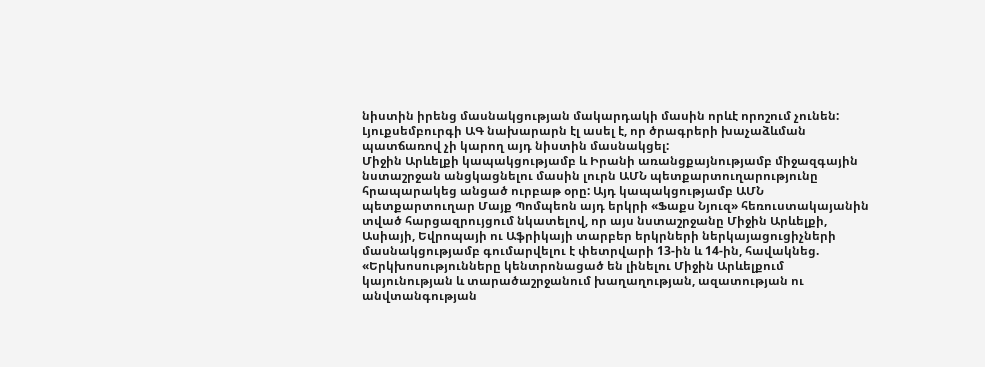նիստին իրենց մասնակցության մակարդակի մասին որևէ որոշում չունեն: Լյուքսեմբուրգի ԱԳ նախարարն էլ ասել է, որ ծրագրերի խաչաձևման պատճառով չի կարող այդ նիստին մասնակցել:
Միջին Արևելքի կապակցությամբ և Իրանի առանցքայնությամբ միջազգային նստաշրջան անցկացնելու մասին լուրն ԱՄՆ պետքարտուղարությունը հրապարակեց անցած ուրբաթ օրը: Այդ կապակցությամբ ԱՄՆ պետքարտուղար Մայք Պոմպեոն այդ երկրի «Ֆաքս Նյուզ» հեռուստակայանին տված հարցազրույցում նկատելով, որ այս նստաշրջանը Միջին Արևելքի, Ասիայի, Եվրոպայի ու Աֆրիկայի տարբեր երկրների ներկայացուցիչների մասնակցությամբ գումարվելու է փետրվարի 13-ին և 14-ին, հավակնեց. «Երկխոսությունները կենտրոնացած են լինելու Միջին Արևելքում կայունության և տարածաշրջանում խաղաղության, ազատության ու անվտանգության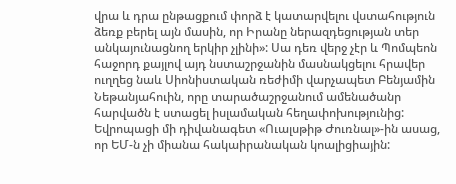վրա և դրա ընթացքում փորձ է կատարվելու վստահություն ձեռք բերել այն մասին, որ Իրանը ներազդեցության տեր անկայունացնող երկիր չլինի»: Սա դեռ վերջ չէր և Պոմպեոն հաջորդ քայլով այդ նստաշրջանին մասնակցելու հրավեր ուղղեց նաև Սիոնիստական ռեժիմի վարչապետ Բենյամին Նեթանյահուին, որը տարածաշրջանում ամենածանր հարվածն է ստացել իսլամական հեղափոխությունից:
Եվրոպացի մի դիվանագետ «Ուալսթիթ Ժուռնալ»-ին ասաց, որ ԵՄ-ն չի միանա հակաիրանական կոալիցիային: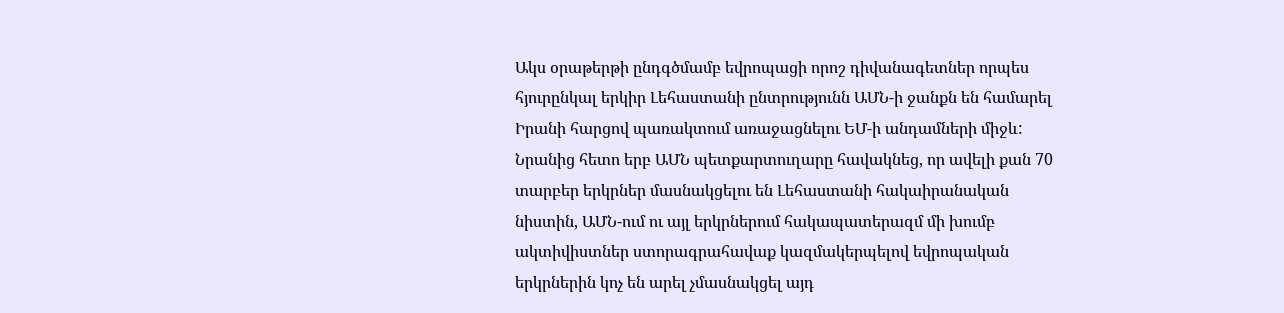Ակս օրաթերթի ընդգծմամբ եվրոպացի որոշ դիվանագետներ որպես հյուրընկալ երկիր Լեհաստանի ընտրությունն ԱՄՆ-ի ջանքն են համարել Իրանի հարցով պառակտում առաջացնելու ԵՄ-ի անդամների միջև:
Նրանից հետո երբ ԱՄՆ պետքարտուղարը հավակնեց, որ ավելի քան 70 տարբեր երկրներ մասնակցելու են Լեհաստանի հակաիրանական նիստին, ԱՄՆ-ում ու այլ երկրներում հակապատերազմ մի խումբ ակտիվիստներ ստորագրահավաք կազմակերպելով եվրոպական երկրներին կոչ են արել չմասնակցել այդ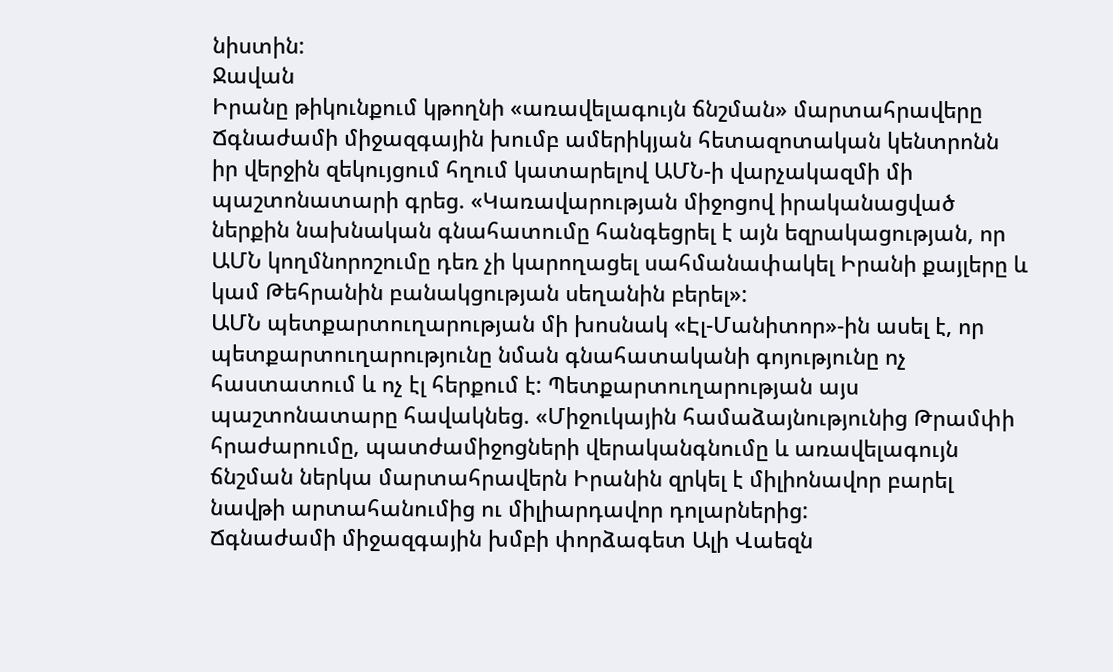նիստին:
Ջավան
Իրանը թիկունքում կթողնի «առավելագույն ճնշման» մարտահրավերը
Ճգնաժամի միջազգային խումբ ամերիկյան հետազոտական կենտրոնն իր վերջին զեկույցում հղում կատարելով ԱՄՆ-ի վարչակազմի մի պաշտոնատարի գրեց. «Կառավարության միջոցով իրականացված ներքին նախնական գնահատումը հանգեցրել է այն եզրակացության, որ ԱՄՆ կողմնորոշումը դեռ չի կարողացել սահմանափակել Իրանի քայլերը և կամ Թեհրանին բանակցության սեղանին բերել»:
ԱՄՆ պետքարտուղարության մի խոսնակ «Էլ-Մանիտոր»-ին ասել է, որ պետքարտուղարությունը նման գնահատականի գոյությունը ոչ հաստատում և ոչ էլ հերքում է: Պետքարտուղարության այս պաշտոնատարը հավակնեց. «Միջուկային համաձայնությունից Թրամփի հրաժարումը, պատժամիջոցների վերականգնումը և առավելագույն ճնշման ներկա մարտահրավերն Իրանին զրկել է միլիոնավոր բարել նավթի արտահանումից ու միլիարդավոր դոլարներից:
Ճգնաժամի միջազգային խմբի փորձագետ Ալի Վաեզն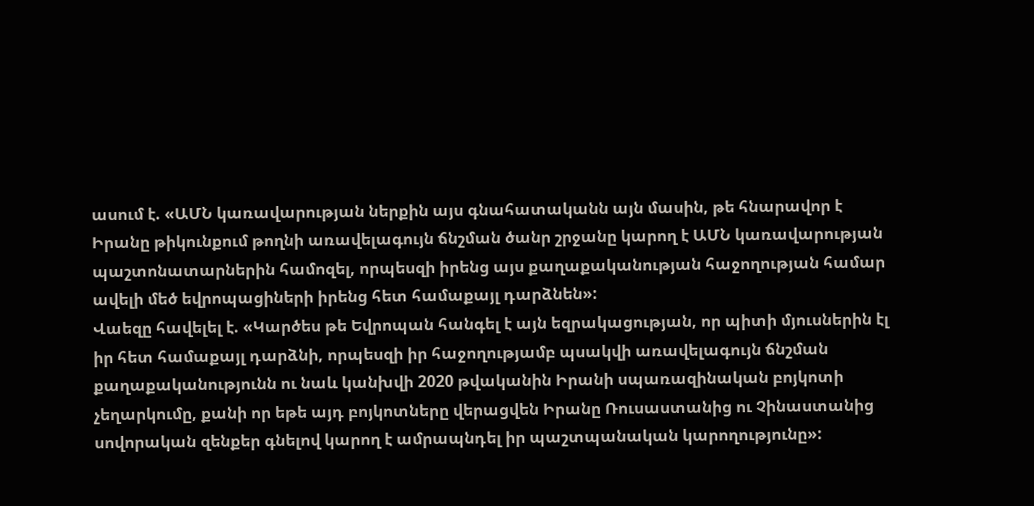ասում է. «ԱՄՆ կառավարության ներքին այս գնահատականն այն մասին, թե հնարավոր է Իրանը թիկունքում թողնի առավելագույն ճնշման ծանր շրջանը կարող է ԱՄՆ կառավարության պաշտոնատարներին համոզել, որպեսզի իրենց այս քաղաքականության հաջողության համար ավելի մեծ եվրոպացիների իրենց հետ համաքայլ դարձնեն»:
Վաեզը հավելել է. «Կարծես թե Եվրոպան հանգել է այն եզրակացության, որ պիտի մյուսներին էլ իր հետ համաքայլ դարձնի, որպեսզի իր հաջողությամբ պսակվի առավելագույն ճնշման քաղաքականությունն ու նաև կանխվի 2020 թվականին Իրանի սպառազինական բոյկոտի չեղարկումը, քանի որ եթե այդ բոյկոտները վերացվեն Իրանը Ռուսաստանից ու Չինաստանից սովորական զենքեր գնելով կարող է ամրապնդել իր պաշտպանական կարողությունը»: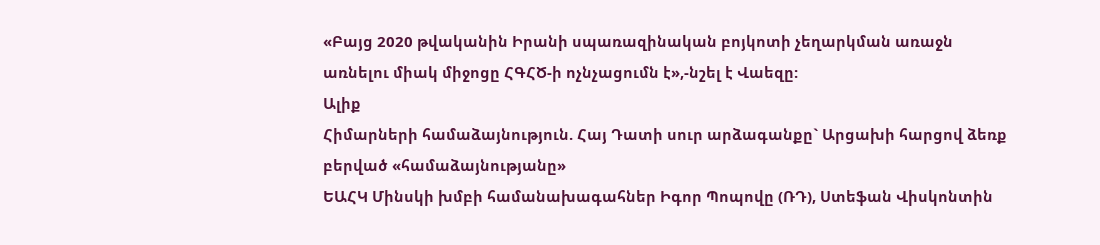«Բայց 2020 թվականին Իրանի սպառազինական բոյկոտի չեղարկման առաջն առնելու միակ միջոցը ՀԳՀԾ-ի ոչնչացումն է»,-նշել է Վաեզը:
Ալիք
Հիմարների համաձայնություն. Հայ Դատի սուր արձագանքը` Արցախի հարցով ձեռք բերված «համաձայնությանը»
ԵԱՀԿ Մինսկի խմբի համանախագահներ Իգոր Պոպովը (ՌԴ), Ստեֆան Վիսկոնտին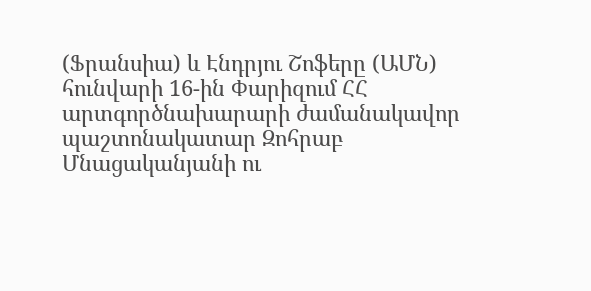(Ֆրանսիա) և Էնդրյու Շոֆերը (ԱՄՆ) հունվարի 16-ին Փարիզում ՀՀ արտգործնախարարի ժամանակավոր պաշտոնակատար Զոհրաբ Մնացականյանի ու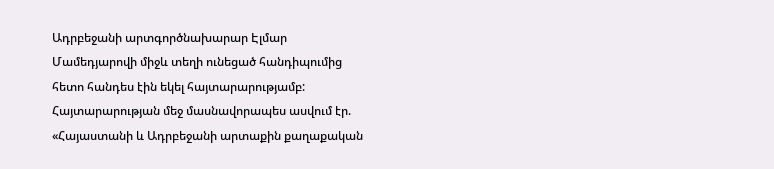Ադրբեջանի արտգործնախարար Էլմար Մամեդյարովի միջև տեղի ունեցած հանդիպումից հետո հանդես էին եկել հայտարարությամբ:
Հայտարարության մեջ մասնավորապես ասվում էր. «Հայաստանի և Ադրբեջանի արտաքին քաղաքական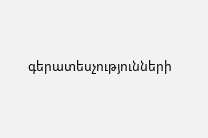գերատեսչությունների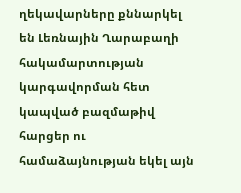ղեկավարները քննարկել են Լեռնային Ղարաբաղի հակամարտության կարգավորման հետ կապված բազմաթիվ հարցեր ու համաձայնության եկել այն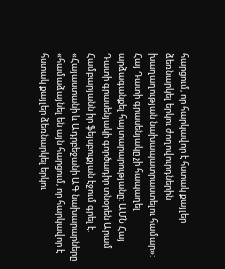հարցում, որ հարկավոր է հստակ քայլեր ձեռնարկել երկու ժողովուրդներին խաղաղության նախապատրաստելու համար»:
Հայ Դատի գրասենյակը չի հապաղել արձագանքել հայտարարությանը: ԱՄՆ Հայ Դատի գրասենյակի գործադիր տնօրեն Արամ Համբարյանն իր ֆեյսբուքյան էջում գրել է. «Հայաստանի և Ադրբեջանի ԱԳ նախարարները «համաձայնել են այն հարցում, որ հարկավոր է հստակ քայլեր ձեռնարկել երկու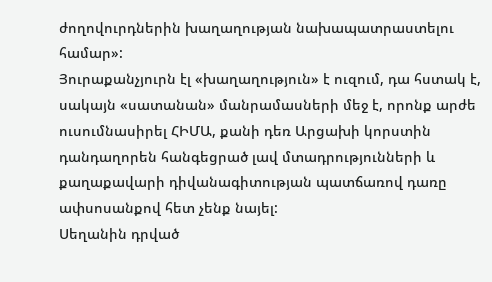ժողովուրդներին խաղաղության նախապատրաստելու համար»:
Յուրաքանչյուրն էլ «խաղաղություն» է ուզում, դա հստակ է, սակայն «սատանան» մանրամասների մեջ է, որոնք արժե ուսումնասիրել ՀԻՄԱ, քանի դեռ Արցախի կորստին դանդաղորեն հանգեցրած լավ մտադրությունների և քաղաքավարի դիվանագիտության պատճառով դառը ափսոսանքով հետ չենք նայել:
Սեղանին դրված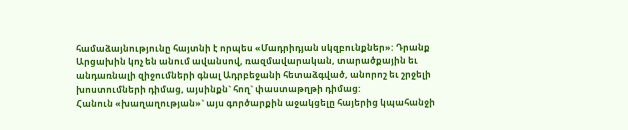համաձայնությունը հայտնի է որպես «Մադրիդյան սկզբունքներ»: Դրանք Արցախին կոչ են անում ավանսով, ռազմավարական, տարածքային եւ անդառնալի զիջումների գնալ Ադրբեջանի հետաձգված, անորոշ եւ շրջելի խոստումների դիմաց, այսինքն` հող` փաստաթղթի դիմաց:
Հանուն «խաղաղության»` այս գործարքին աջակցելը հայերից կպահանջի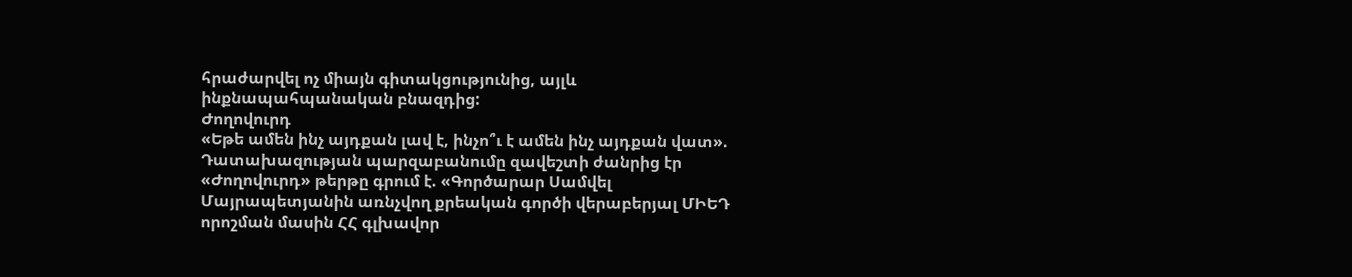հրաժարվել ոչ միայն գիտակցությունից, այլև ինքնապահպանական բնազդից:
Ժողովուրդ
«Եթե ամեն ինչ այդքան լավ է, ինչո՞ւ է ամեն ինչ այդքան վատ». Դատախազության պարզաբանումը զավեշտի ժանրից էր
«Ժողովուրդ» թերթը գրում է. «Գործարար Սամվել Մայրապետյանին առնչվող քրեական գործի վերաբերյալ ՄԻԵԴ որոշման մասին ՀՀ գլխավոր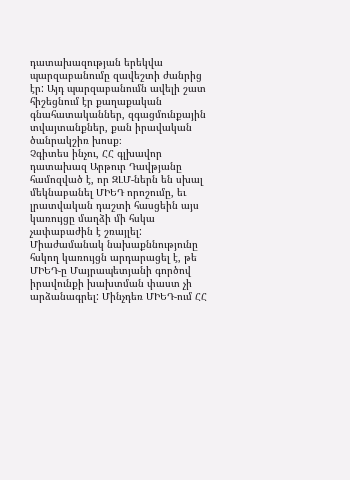դատախազության երեկվա պարզաբանումը զավեշտի ժանրից էր: Այդ պարզաբանումն ավելի շատ հիշեցնում էր քաղաքական գնահատականներ, զգացմունքային տվայտանքներ, քան իրավական ծանրակշիռ խոսք։
Չգիտես ինչու, ՀՀ գլխավոր դատախազ Արթուր Դավթյանը համոզված է, որ ԶԼՄ-ներն են սխալ մեկնաբանել ՄԻԵԴ որոշումը, եւ լրատվական դաշտի հասցեին այս կառույցը մաղձի մի հսկա չափաբաժին է շռայլել:
Միաժամանակ նախաքննությունը հսկող կառույցն արդարացել է, թե ՄԻԵԴ-ը Մայրապետյանի գործով իրավունքի խախտման փաստ չի արձանագրել: Մինչդեռ ՄԻԵԴ-ում ՀՀ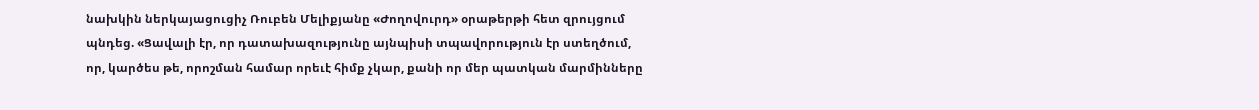նախկին ներկայացուցիչ Ռուբեն Մելիքյանը «Ժողովուրդ» օրաթերթի հետ զրույցում պնդեց. «Ցավալի էր, որ դատախազությունը այնպիսի տպավորություն էր ստեղծում, որ, կարծես թե, որոշման համար որեւէ հիմք չկար, քանի որ մեր պատկան մարմինները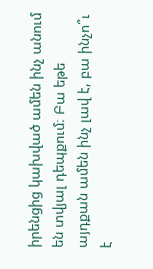իրենցից կախված ամեն ինչ անում են տվյալ դեպքում։ Բա եթե այդքան ամեն ինչ լավ է, բա ինչո՞ւ է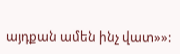այդքան ամեն ինչ վատ»»: